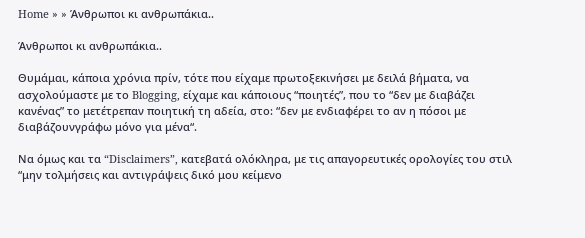Home » » Άνθρωποι κι ανθρωπάκια..

Άνθρωποι κι ανθρωπάκια..

Θυμάμαι, κάποια χρόνια πρίν, τότε που είχαμε πρωτοξεκινήσει με δειλά βήματα, να ασχολούμαστε με το Blogging, είχαμε και κάποιους “ποιητές”, που το “δεν με διαβάζει κανένας” το μετέτρεπαν ποιητική τη αδεία, στο: “δεν με ενδιαφέρει το αν η πόσοι με διαβάζουνγράφω μόνο για μένα“.

Να όμως και τα “Disclaimers”, κατεβατά ολόκληρα, με τις απαγορευτικές ορολογίες του στιλ “μην τολμήσεις και αντιγράψεις δικό μου κείμενο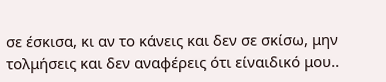σε έσκισα, κι αν το κάνεις και δεν σε σκίσω, μην τολμήσεις και δεν αναφέρεις ότι είναιδικό μου..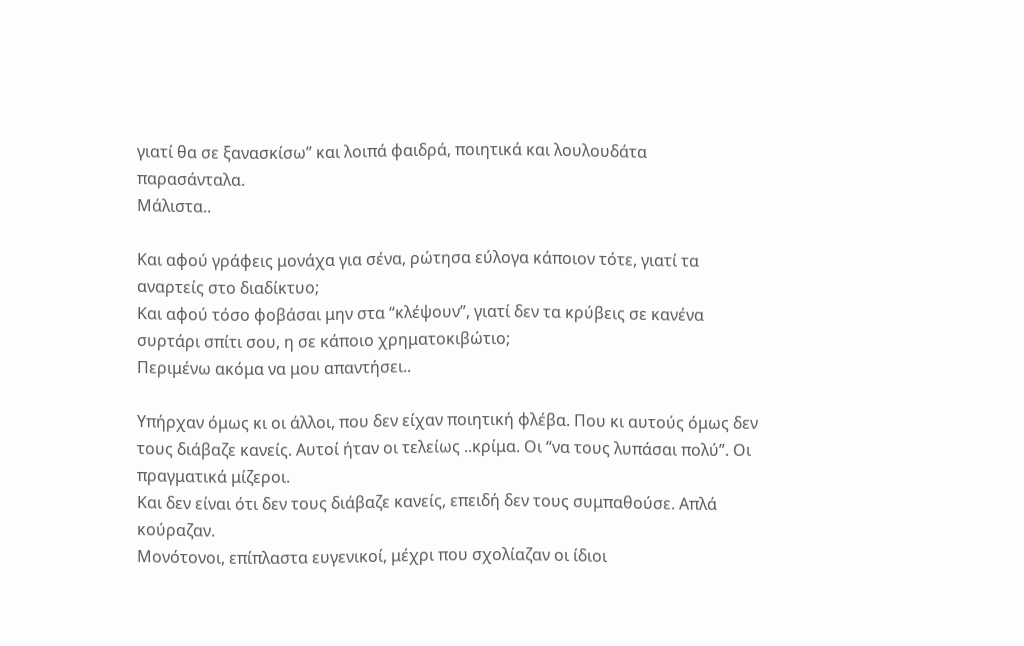γιατί θα σε ξανασκίσω” και λοιπά φαιδρά, ποιητικά και λουλουδάτα παρασάνταλα.
Μάλιστα..

Και αφού γράφεις μονάχα για σένα, ρώτησα εύλογα κάποιον τότε, γιατί τα αναρτείς στο διαδίκτυο;
Και αφού τόσο φοβάσαι μην στα “κλέψουν”, γιατί δεν τα κρύβεις σε κανένα συρτάρι σπίτι σου, η σε κάποιο χρηματοκιβώτιο;
Περιμένω ακόμα να μου απαντήσει..

Υπήρχαν όμως κι οι άλλοι, που δεν είχαν ποιητική φλέβα. Που κι αυτούς όμως δεν τους διάβαζε κανείς. Αυτοί ήταν οι τελείως ..κρίμα. Οι “να τους λυπάσαι πολύ”. Οι πραγματικά μίζεροι.
Και δεν είναι ότι δεν τους διάβαζε κανείς, επειδή δεν τους συμπαθούσε. Απλά κούραζαν.
Μονότονοι, επίπλαστα ευγενικοί, μέχρι που σχολίαζαν οι ίδιοι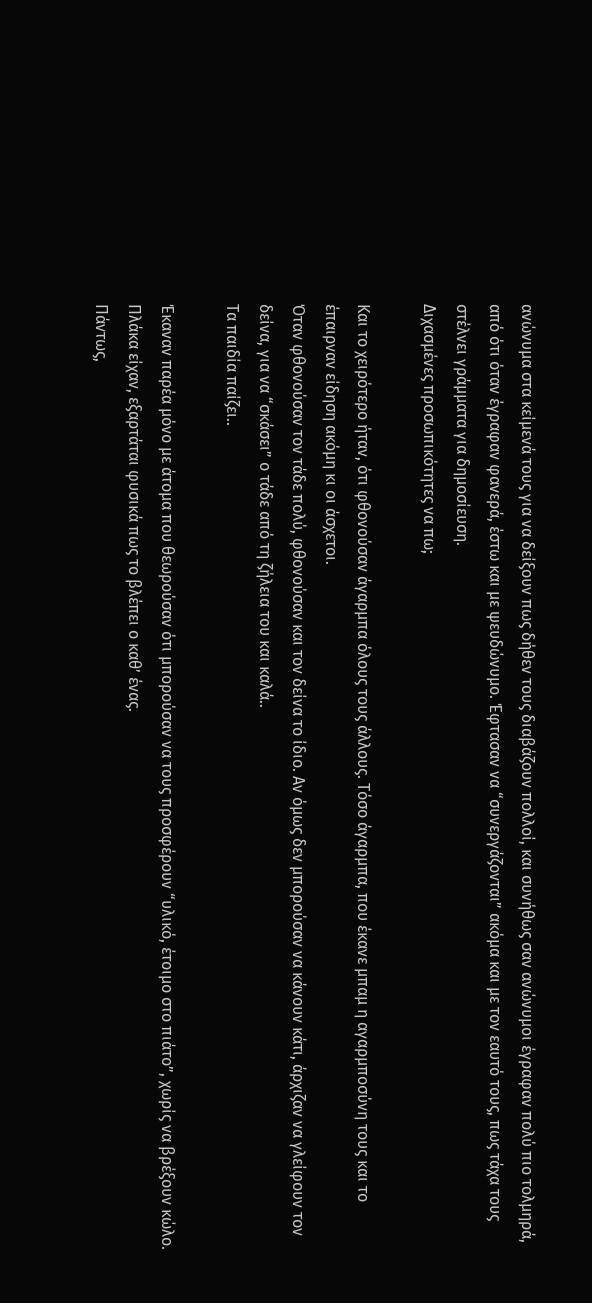ανώνυμα στα κείμενά τους για να δείξουν πως δήθεν τους διαβάζουν πολλοί, και συνήθως σαν ανώνυμοι έγραφαν πολύ πιο τολμηρά, από ότι όταν έγραφαν φανερά, έστω και με ψευδώνυμο. Έφτασαν να “συνεργάζονται” ακόμα και με τον εαυτό τους, πως τάχα τους στέλνει γράμματα για δημοσίευση.
Διχασμένες προσωπικότητες να πω;

Και το χειρότερο ήταν, ότι φθονούσαν άγαρμπα όλους τους άλλους. Τόσο άγαρμπα, που έκανε μπαμ η αγαρμποσύνη τους και το έπαιρναν είδηση ακόμη κι οι άσχετοι.
Όταν φθονούσαν τον τάδε πολύ, φθονούσαν και τον δείνα το ίδιο. Αν όμως δεν μπορούσαν να κάνουν κάτι, άρχιζαν να γλείφουν τον δείνα, για να “σκάσει” ο τάδε από τη ζήλεια του και καλά..
Τα παιδία παίζει..

Έκαναν παρέα μόνο με άτομα που θεωρούσαν ότι μπορούσαν να τους προσφέρουν “υλικό, έτοιμο στο πιάτο”, χωρίς να βρέξουν κώλο. Πλάκα είχαν, εξαρτάται φυσικά πως το βλέπει ο καθ’ ένας.
Πάντως,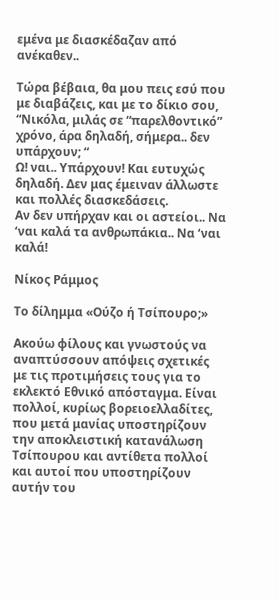εμένα με διασκέδαζαν από ανέκαθεν..

Τώρα βέβαια, θα μου πεις εσύ που με διαβάζεις, και με το δίκιο σου, “Νικόλα, μιλάς σε “παρελθοντικό” χρόνο, άρα δηλαδή, σήμερα.. δεν υπάρχουν; “
Ω! ναι.. Υπάρχουν! Και ευτυχώς δηλαδή. Δεν μας έμειναν άλλωστε και πολλές διασκεδάσεις.
Αν δεν υπήρχαν και οι αστείοι.. Να ‘ναι καλά τα ανθρωπάκια.. Να ‘ναι καλά!

Νίκος Ράμμος

Το δίλημμα «Ούζο ή Τσίπουρο;»

Ακούω φίλους και γνωστούς να αναπτύσσουν απόψεις σχετικές με τις προτιμήσεις τους για το εκλεκτό Εθνικό απόσταγμα. Είναι πολλοί, κυρίως βορειοελλαδίτες, που μετά μανίας υποστηρίζουν την αποκλειστική κατανάλωση Τσίπουρου και αντίθετα πολλοί και αυτοί που υποστηρίζουν αυτήν του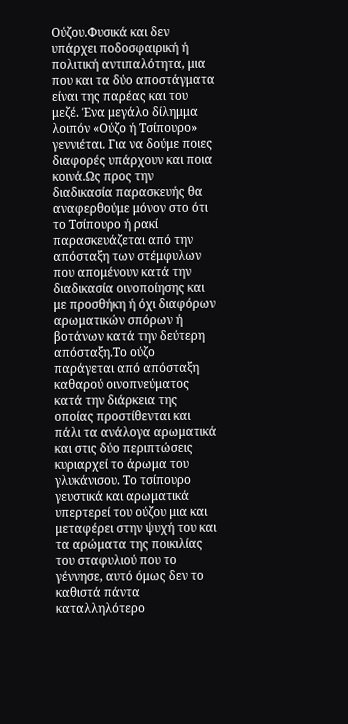Ούζου.Φυσικά και δεν υπάρχει ποδοσφαιρική ή πολιτική αντιπαλότητα, μια που και τα δύο αποστάγματα είναι της παρέας και του μεζέ. Ένα μεγάλο δίλημμα λοιπόν «Ούζο ή Τσίπουρο» γεννιέται. Για να δούμε ποιες διαφορές υπάρχουν και ποια κοινά.Ως προς την διαδικασία παρασκευής θα αναφερθούμε μόνον στο ότι το Τσίπουρο ή ρακί παρασκευάζεται από την απόσταξη των στέμφυλων που απομένουν κατά την διαδικασία οινοποίησης και με προσθήκη ή όχι διαφόρων αρωματικών σπόρων ή βοτάνων κατά την δεύτερη απόσταξη.Το ούζο παράγεται από απόσταξη καθαρού οινοπνεύματος κατά την διάρκεια της οποίας προστίθενται και πάλι τα ανάλογα αρωματικά και στις δύο περιπτώσεις κυριαρχεί το άρωμα του γλυκάνισου. Το τσίπουρο γευστικά και αρωματικά υπερτερεί του ούζου μια και μεταφέρει στην ψυχή του και τα αρώματα της ποικιλίας του σταφυλιού που το γέννησε, αυτό όμως δεν το καθιστά πάντα καταλληλότερο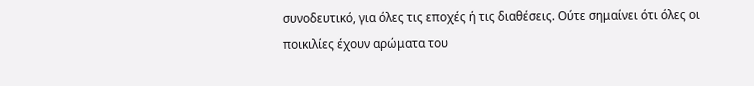συνοδευτικό, για όλες τις εποχές ή τις διαθέσεις. Ούτε σημαίνει ότι όλες οι ποικιλίες έχουν αρώματα του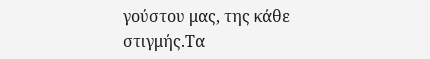γούστου μας, της κάθε στιγμής.Τα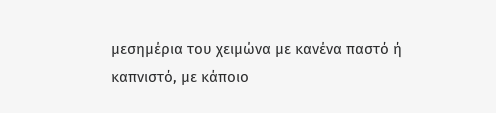μεσημέρια του χειμώνα με κανένα παστό ή καπνιστό, με κάποιο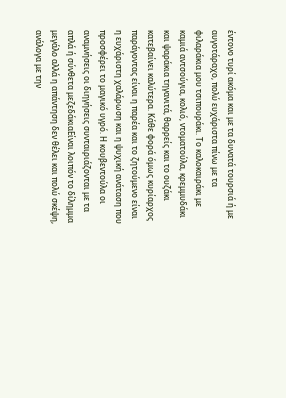έντονο τυρί ακόμα και με τα δυνατά τουρσιά ή με αυγοτάραχο, πολύ ευχάριστα πίνω με τα φιλαράκια μου τσιπουράκι. Το καλοκαιράκι με καμιά αντσούγια, κολιό, ντοματούλα, κρεμμυδάκι και ψαράκια τηγανιτά, θαρρείς και το ουζάκι κατεβαίνει καλύτερα. Κάθε φορά όμως κυρίαρχος παράγοντας είναι η παρέα και το ζητούμενο είναι η ευχάριστη χαλάρωση και η ψυχική ανάταση που προσφέρει το μαγικό υγρό. Η κουβεντούλα οι αναμνήσεις οι διηγήσεις συνταιριάζονται με τα απλά ή σύνθετα μεζεδάκιαΕίναι λοιπόν το δίλημμα μεγάλο αλλά η απάντηση δεν θέλει και πολύ σκέψη, ανάλογα με την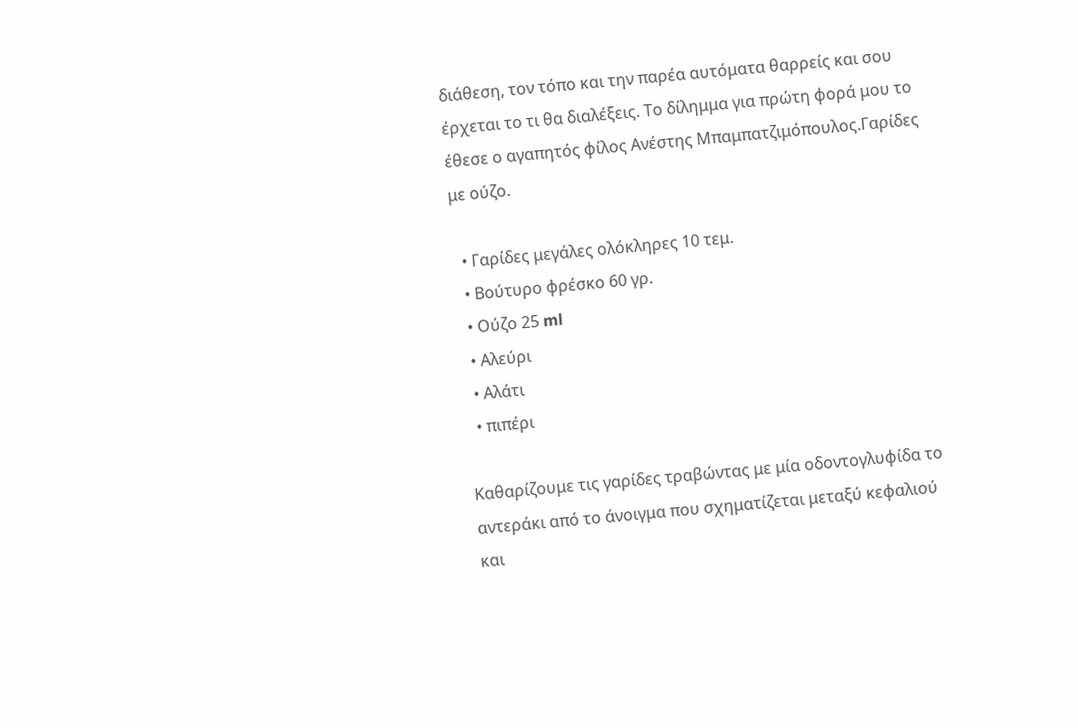διάθεση, τον τόπο και την παρέα αυτόματα θαρρείς και σου έρχεται το τι θα διαλέξεις. Το δίλημμα για πρώτη φορά μου το έθεσε ο αγαπητός φίλος Ανέστης Μπαμπατζιμόπουλος.Γαρίδες με ούζο.

  • Γαρίδες μεγάλες ολόκληρες 10 τεμ.
  • Βούτυρο φρέσκο 60 γρ.
  • Ούζο 25 ml
  • Αλεύρι
  • Αλάτι
  • πιπέρι

Καθαρίζουμε τις γαρίδες τραβώντας με μία οδοντογλυφίδα το αντεράκι από το άνοιγμα που σχηματίζεται μεταξύ κεφαλιού και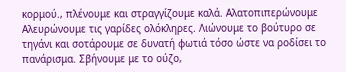κορμού., πλένουμε και στραγγίζουμε καλά. Αλατοπιπερώνουμε Αλευρώνουμε τις γαρίδες ολόκληρες. Λιώνουμε το βούτυρο σε τηγάνι και σοτάρουμε σε δυνατή φωτιά τόσο ώστε να ροδίσει το πανάρισμα. Σβήνουμε με το ούζο,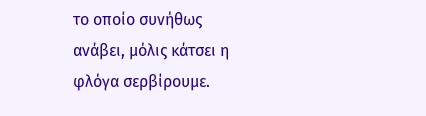το οποίο συνήθως ανάβει, μόλις κάτσει η φλόγα σερβίρουμε.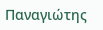Παναγιώτης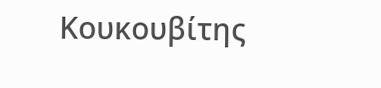Κουκουβίτης